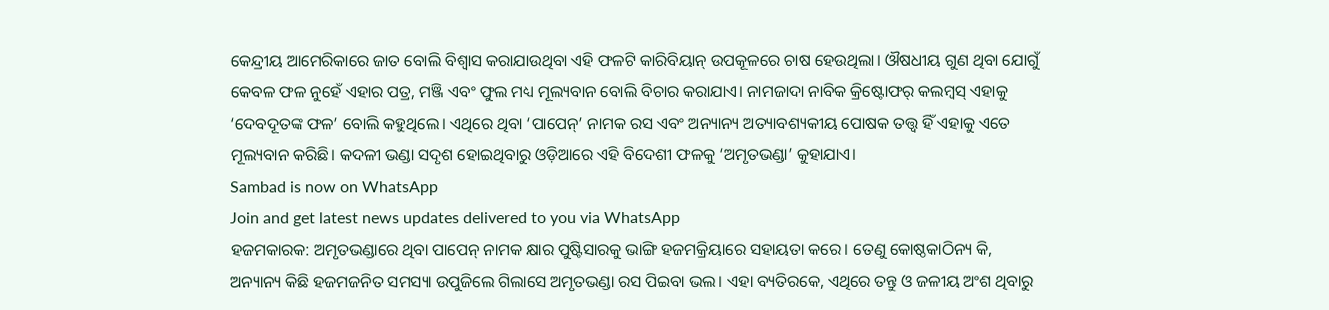କେନ୍ଦ୍ରୀୟ ଆମେରିକାରେ ଜାତ ବୋଲି ବିଶ୍ୱାସ କରାଯାଉଥିବା ଏହି ଫଳଟି କାରିବିୟାନ୍ ଉପକୂଳରେ ଚାଷ ହେଉଥିଲା। ଔଷଧୀୟ ଗୁଣ ଥିବା ଯୋଗୁଁ କେବଳ ଫଳ ନୁହେଁ ଏହାର ପତ୍ର, ମଞ୍ଜି ଏବଂ ଫୁଲ ମଧ୍ୟ ମୂଲ୍ୟବାନ ବୋଲି ବିଚାର କରାଯାଏ। ନାମଜାଦା ନାବିକ କ୍ରିଷ୍ଟୋଫର୍ କଲମ୍ବସ୍ ଏହାକୁ ‘ଦେବଦୂତଙ୍କ ଫଳ’ ବୋଲି କହୁଥିଲେ। ଏଥିରେ ଥିବା ‘ପାପେନ୍’ ନାମକ ରସ ଏବଂ ଅନ୍ୟାନ୍ୟ ଅତ୍ୟାବଶ୍ୟକୀୟ ପୋଷକ ତତ୍ତ୍ୱ ହିଁ ଏହାକୁ ଏତେ ମୂଲ୍ୟବାନ କରିଛି। କଦଳୀ ଭଣ୍ଡା ସଦୃଶ ହୋଇଥିବାରୁ ଓଡ଼ିଆରେ ଏହି ବିଦେଶୀ ଫଳକୁ ‘ଅମୃତଭଣ୍ଡା’ କୁହାଯାଏ।
Sambad is now on WhatsApp
Join and get latest news updates delivered to you via WhatsApp
ହଜମକାରକ: ଅମୃତଭଣ୍ଡାରେ ଥିବା ପାପେନ୍ ନାମକ କ୍ଷାର ପୁଷ୍ଟିସାରକୁ ଭାଙ୍ଗି ହଜମକ୍ରିୟାରେ ସହାୟତା କରେ। ତେଣୁ କୋଷ୍ଠକାଠିନ୍ୟ କି, ଅନ୍ୟାନ୍ୟ କିଛି ହଜମଜନିତ ସମସ୍ୟା ଉପୁଜିଲେ ଗିଲାସେ ଅମୃତଭଣ୍ଡା ରସ ପିଇବା ଭଲ। ଏହା ବ୍ୟତିରକେ, ଏଥିରେ ତନ୍ତୁ ଓ ଜଳୀୟ ଅଂଶ ଥିବାରୁ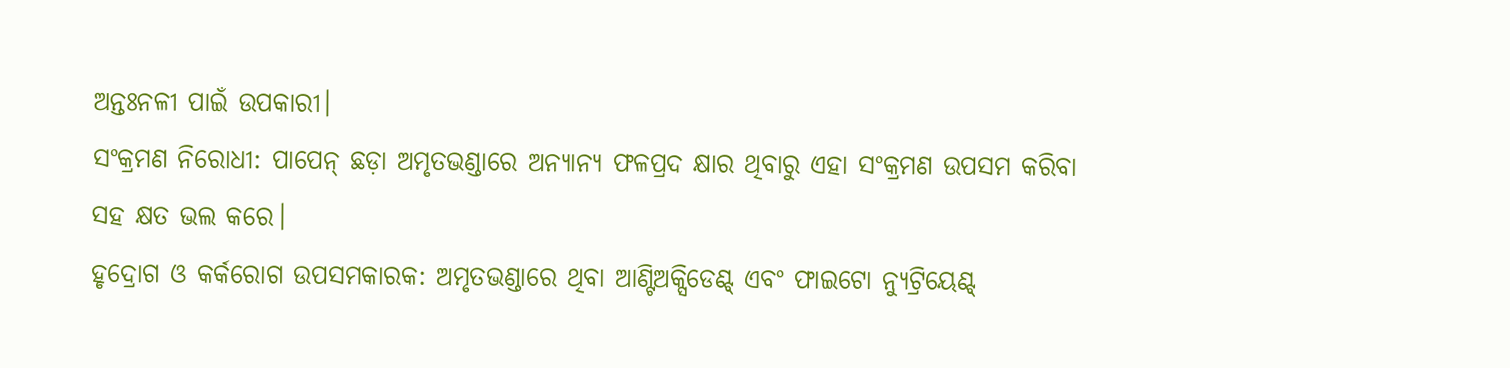ଅନ୍ତଃନଳୀ ପାଇଁ ଉପକାରୀ।
ସଂକ୍ରମଣ ନିରୋଧୀ: ପାପେନ୍ ଛଡ଼ା ଅମୃତଭଣ୍ଡାରେ ଅନ୍ୟାନ୍ୟ ଫଳପ୍ରଦ କ୍ଷାର ଥିବାରୁ ଏହା ସଂକ୍ରମଣ ଉପସମ କରିବା ସହ କ୍ଷତ ଭଲ କରେ।
ହୃଦ୍ରୋଗ ଓ କର୍କରୋଗ ଉପସମକାରକ: ଅମୃତଭଣ୍ଡାରେ ଥିବା ଆଣ୍ଟିଅକ୍ସିଡେଣ୍ଟ୍ ଏବଂ ଫାଇଟୋ ନ୍ୟୁଟ୍ରିୟେଣ୍ଟ୍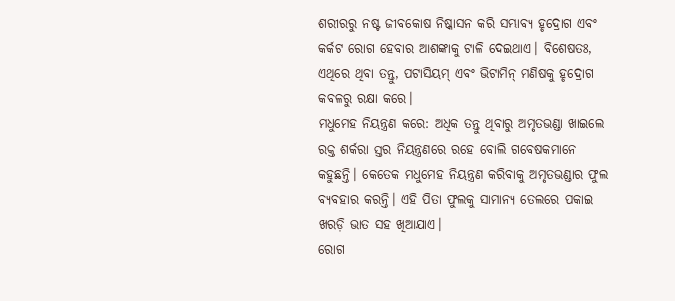ଶରୀରରୁ ନଷ୍ଟ ଜୀବକୋଷ ନିଷ୍କାସନ କରି ସମ୍ଭାବ୍ୟ ହୃଦ୍ରୋଗ ଏବଂ କର୍କଟ ରୋଗ ହେବାର ଆଶଙ୍କାକୁ ଟାଳି ଦେଇଥାଏ। ବିଶେଷତଃ, ଏଥିରେ ଥିବା ତନ୍ତୁ, ପଟାସିୟମ୍ ଏବଂ ଭିଟାମିନ୍ ମଣିଷକୁ ହୃଦ୍ରୋଗ କବଳରୁ ରକ୍ଷା କରେ।
ମଧୁମେହ ନିୟନ୍ତ୍ରଣ କରେ: ଅଧିକ ତନ୍ତୁ ଥିବାରୁ ଅମୃତଭଣ୍ଡା ଖାଇଲେ ରକ୍ତ ଶର୍କରା ସ୍ତର ନିୟନ୍ତ୍ରଣରେ ରହେ ବୋଲି ଗବେଷକମାନେ କହୁଛନ୍ତି। କେତେକ ମଧୁମେହ ନିୟନ୍ତ୍ରଣ କରିବାକୁ ଅମୃତଭଣ୍ଡାର ଫୁଲ ବ୍ୟବହାର କରନ୍ତି। ଏହି ପିତା ଫୁଲକୁ ସାମାନ୍ୟ ତେଲରେ ପକାଇ ଖରଡ଼ି ଭାତ ସହ ଖିଆଯାଏ।
ରୋଗ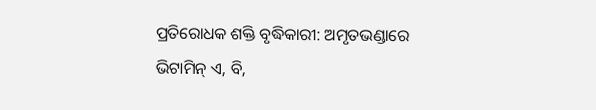ପ୍ରତିରୋଧକ ଶକ୍ତି ବୃଦ୍ଧିକାରୀ: ଅମୃତଭଣ୍ଡାରେ ଭିଟାମିନ୍ ଏ, ବି,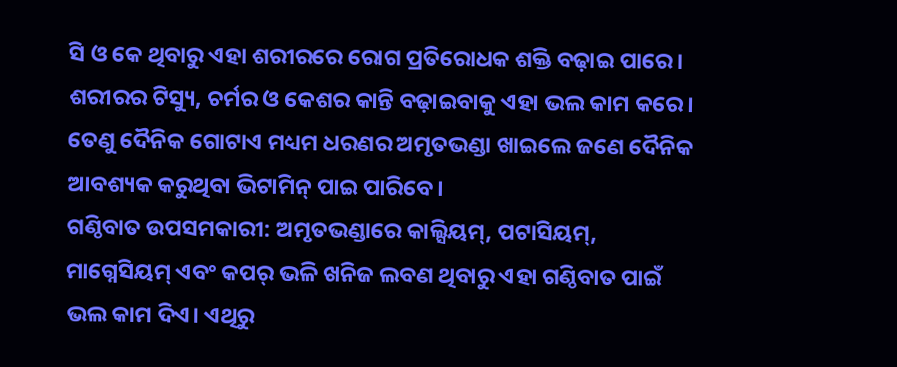ସି ଓ କେ ଥିବାରୁ ଏହା ଶରୀରରେ ରୋଗ ପ୍ରତିରୋଧକ ଶକ୍ତି ବଢ଼ାଇ ପାରେ। ଶରୀରର ଟିସ୍ୟୁ, ଚର୍ମର ଓ କେଶର କାନ୍ତି ବଢ଼ାଇବାକୁ ଏହା ଭଲ କାମ କରେ। ତେଣୁ ଦୈନିକ ଗୋଟାଏ ମଧ୍ୟମ ଧରଣର ଅମୃତଭଣ୍ଡା ଖାଇଲେ ଜଣେ ଦୈନିକ ଆବଶ୍ୟକ କରୁଥିବା ଭିଟାମିନ୍ ପାଇ ପାରିବେ।
ଗଣ୍ଠିବାତ ଉପସମକାରୀ: ଅମୃତଭଣ୍ଡାରେ କାଲ୍ସିୟମ୍, ପଟାସିୟମ୍, ମାଗ୍ନେସିୟମ୍ ଏବଂ କପର୍ ଭଳି ଖନିଜ ଲବଣ ଥିବାରୁ ଏହା ଗଣ୍ଠିବାତ ପାଇଁ ଭଲ କାମ ଦିଏ। ଏଥିରୁ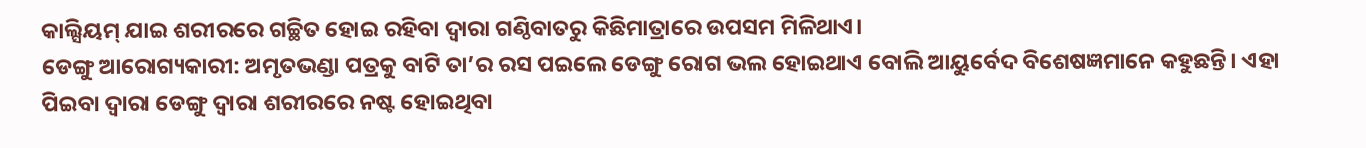କାଲ୍ସିୟମ୍ ଯାଇ ଶରୀରରେ ଗଚ୍ଛିତ ହୋଇ ରହିବା ଦ୍ୱାରା ଗଣ୍ଠିବାତରୁ କିଛିମାତ୍ରାରେ ଉପସମ ମିଳିଥାଏ।
ଡେଙ୍ଗୁ ଆରୋଗ୍ୟକାରୀ: ଅମୃତଭଣ୍ଡା ପତ୍ରକୁ ବାଟି ତା’ର ରସ ପଇଲେ ଡେଙ୍ଗୁ ରୋଗ ଭଲ ହୋଇଥାଏ ବୋଲି ଆୟୁର୍ବେଦ ବିଶେଷଜ୍ଞମାନେ କହୁଛନ୍ତି। ଏହା ପିଇବା ଦ୍ୱାରା ଡେଙ୍ଗୁ ଦ୍ୱାରା ଶରୀରରେ ନଷ୍ଟ ହୋଇଥିବା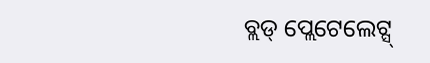ବ୍ଲଡ୍ ପ୍ଲେଟେଲେଟ୍ସ୍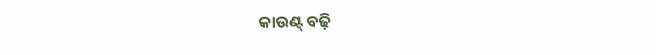କାଉଣ୍ଟ୍ ବଢ଼ି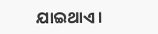ଯାଇଥାଏ।